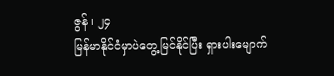ဇွန် ၊ ၂၄
မြန်မာနိုင်ငံမှာပဲတွေ့မြင်နိုင်ပြီး ရှားပါးမျောက်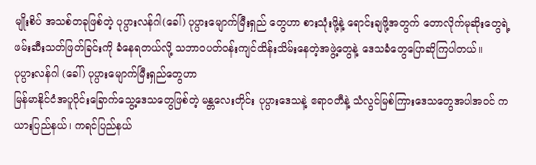မျိုးစိပ် အသစ်တခုဖြစ်တဲ့ ပုပ္ပားလန်ဂါ(ခေါ်) ပုပ္ပားမျောက်မြီးရှည် တွေဟာ စားသုံးဖို့နဲ့ ရောင်းချဖို့အတွက် တောလိုက်မုဆိုးတွေရဲ့ ဖမ်းဆီးသတ်ဖြတ်ခြင်းကို ခံနေရတယ်လို့ သဘာဝပတ်ဝန်းကျင်ထိန်းသိမ်းနေတဲ့အဖွဲ့တွေနဲ့ ဒေသခံတွေပြောဆိုကြပါတယ်။
ပုပ္ပားလန်ဂါ (ခေါ်) ပုပ္ပားမျောက်မြီးရှည်တွေဟာ
မြန်မာနိုင်ငံအပူပိုင်းခြောက်သွေ့ဒေသတွေဖြစ်တဲ့ မန္တလေးတိုင်း ပုပ္ပားဒေသနဲ့ ဧရာဝတီနဲ့ သံလွင်မြစ်ကြားဒေသတွေအပါအဝင် ကယားပြည်နယ်၊ ကရင်ပြည်နယ်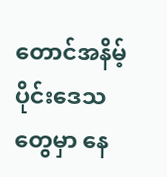တောင်အနိမ့်ပိုင်းဒေသတွေမှာ နေ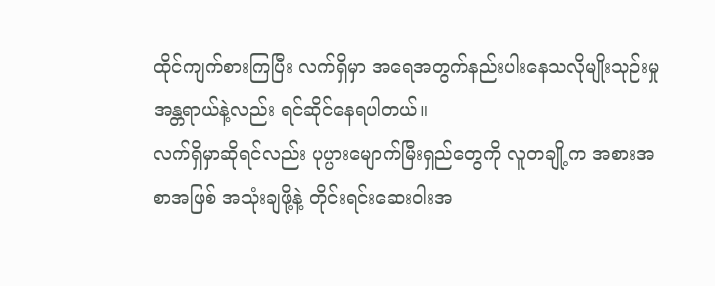ထိုင်ကျက်စားကြပြီး လက်ရှိမှာ အရေအတွက်နည်းပါးနေသလိုမျိုးသုဉ်းမှုအန္တရာယ်နဲ့လည်း ရင်ဆိုင်နေရပါတယ်။
လက်ရှိမှာဆိုရင်လည်း ပုပ္ပားမျောက်မြီးရှည်တွေကို လူတချို့က အစားအစာအဖြစ် အသုံးချဖို့နဲ့ တိုင်းရင်းဆေးဝါးအ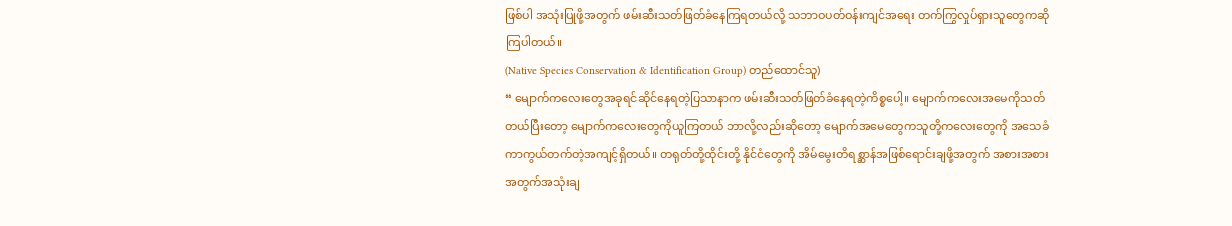ဖြစ်ပါ အသုံးပြုဖို့အတွက် ဖမ်းဆီးသတ်ဖြတ်ခံနေကြရတယ်လို့ သဘာဝပတ်ဝန်းကျင်အရေး တက်ကြွလှုပ်ရှားသူတွေကဆိုကြပါတယ်။
(Native Species Conservation & Identification Group) တည်ထောင်သူ)
“ မျောက်ကလေးတွေအခုရင်ဆိုင်နေရတဲ့ပြသာနာက ဖမ်းဆီးသတ်ဖြတ်ခံနေရတဲ့ကိစ္စပေါ့။ မျောက်ကလေးအမေကိုသတ်တယ်ပြီးတော့ မျောက်ကလေးတွေကိုယူကြတယ် ဘာလို့လည်းဆိုတော့ မျောက်အမေတွေကသူတို့ကလေးတွေကို အသေခံကာကွယ်တက်တဲ့အကျင့်ရှိတယ်။ တရုတ်တို့ထိုင်းတို့ နိုင်ငံတွေကို အိမ်မွေးတိရစ္ဆာန်အဖြစ်ရောင်းချဖို့အတွက် အစားအစားအတွက်အသုံးချ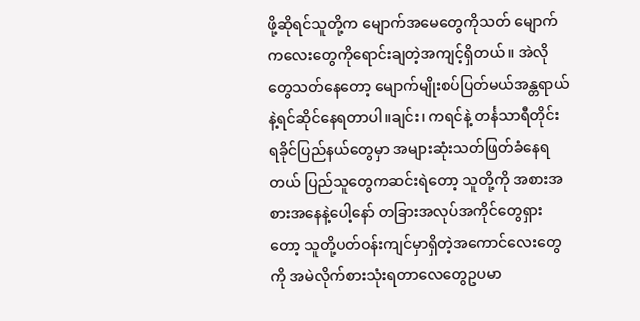ဖို့ဆိုရင်သူတို့က မျောက်အမေတွေကိုသတ် မျောက်ကလေးတွေကိုရောင်းချတဲ့အကျင့်ရှိတယ်။ အဲလိုတွေသတ်နေတော့ မျောက်မျိုးစပ်ပြတ်မယ်အန္တရာယ်နဲ့ရင်ဆိုင်နေရတာပါ။ချင်း၊ ကရင်နဲ့ တင်္နသာရီတိုင်း ရခိုင်ပြည်နယ်တွေမှာ အများဆုံးသတ်ဖြတ်ခံနေရတယ် ပြည်သူတွေကဆင်းရဲတော့ သူတို့ကို အစားအစားအနေနဲ့ပေါ့နော် တခြားအလုပ်အကိုင်တွေရှားတော့ သူတို့ပတ်ဝန်းကျင်မှာရှိတဲ့အကောင်လေးတွေကို အမဲလိုက်စားသုံးရတာလေတွေဥပမာ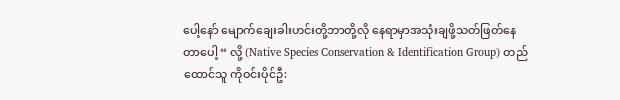ပေါ့နော် မျောက်ချေးခါးဟင်းတို့ဘာတို့လို နေရာမှာအသုံးချဖို့သတ်ဖြတ်နေတာပေါ့ “ လို့ (Native Species Conservation & Identification Group) တည်ထောင်သူ ကိုဝင်းပိုင်ဦ: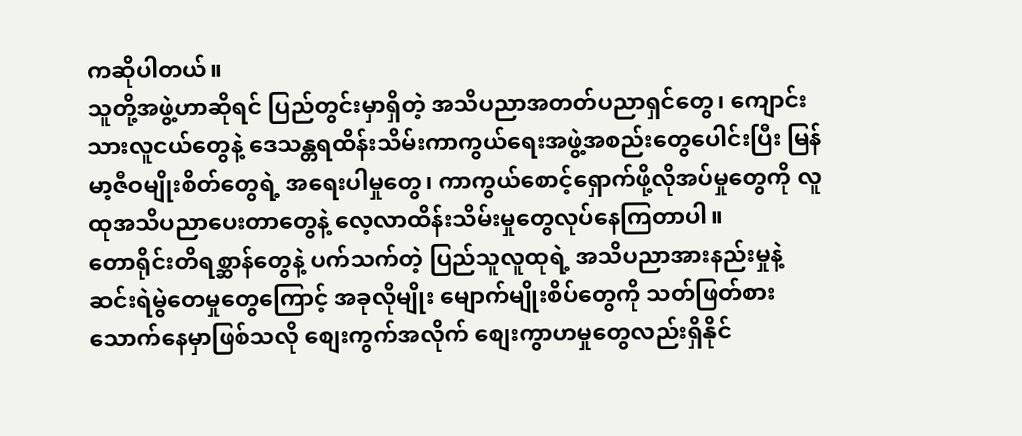ကဆိုပါတယ်။
သူတို့အဖွဲ့ဟာဆိုရင် ပြည်တွင်းမှာရှိတဲ့ အသိပညာအတတ်ပညာရှင်တွေ၊ ကျောင်းသားလူငယ်တွေနဲ့ ဒေသန္တရထိန်းသိမ်းကာကွယ်ရေးအဖွဲ့အစည်းတွေပေါင်းပြီး မြန်မာ့ဇီဝမျိုးစိတ်တွေရဲ့ အရေးပါမှုတွေ၊ ကာကွယ်စောင့်ရှောက်ဖို့လိုအပ်မှုတွေကို လူထုအသိပညာပေးတာတွေနဲ့ လေ့လာထိန်းသိမ်းမှုတွေလုပ်နေကြတာပါ။
တောရိုင်းတိရစ္ဆာန်တွေနဲ့ ပက်သက်တဲ့ ပြည်သူလူထုရဲ့ အသိပညာအားနည်းမှုနဲ့ ဆင်းရဲမွဲတေမှုတွေကြောင့် အခုလိုမျိုး မျောက်မျိုးစိပ်တွေကို သတ်ဖြတ်စားသောက်နေမှာဖြစ်သလို စျေးကွက်အလိုက် စျေးကွာဟမှုတွေလည်းရှိနိုင်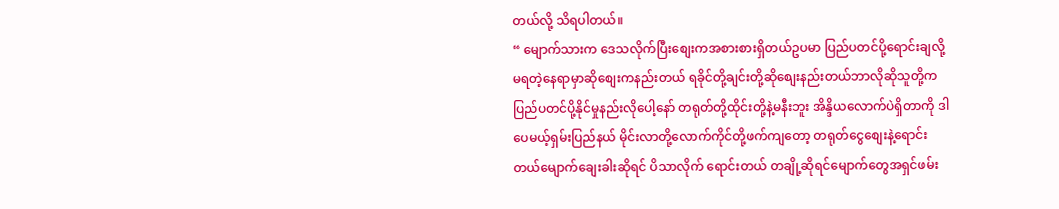တယ်လို့ သိရပါတယ်။
“ မျောက်သားက ဒေသလိုက်ပြီးစျေးကအစားစားရှိတယ်ဥပမာ ပြည်ပတင်ပို့ရောင်းချလို့မရတဲ့နေရာမှာဆိုစျေးကနည်းတယ် ရခိုင်တို့ချင်းတို့ဆိုစျေးနည်းတယ်ဘာလိုဆိုသူတို့ကပြည်ပတင်ပို့နိုင်မှုနည်းလိုပေါ့နော် တရုတ်တို့ထိုင်းတို့နဲ့မနီးဘူး အိန္ဒိယလောက်ပဲရှိတာကို ဒါပေမယ့်ရှမ်းပြည်နယ် မိုင်းလာတို့လောက်ကိုင်တို့ဖက်ကျတော့ တရုတ်ငွေစျေးနဲ့ရောင်းတယ်မျောက်ချေးခါးဆိုရင် ပိသာလိုက် ရောင်းတယ် တချို့ဆိုရင်မျောက်တွေအရှင်ဖမ်း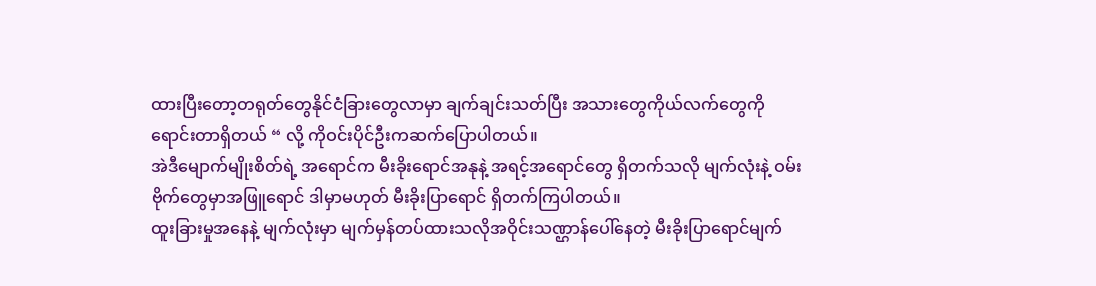ထားပြီးတော့တရုတ်တွေနိုင်ငံခြားတွေလာမှာ ချက်ချင်းသတ်ပြီး အသားတွေကိုယ်လက်တွေကိုရောင်းတာရှိတယ် “ လို့ ကိုဝင်းပိုင်ဦးကဆက်ပြောပါတယ်။
အဲဒီမျောက်မျိုးစိတ်ရဲ့ အရောင်က မီးခိုးရောင်အနုနဲ့ အရင့်အရောင်တွေ ရှိတက်သလို မျက်လုံးနဲ့ ဝမ်းဗိုက်တွေမှာအဖြူရောင် ဒါမှာမဟုတ် မီးခိုးပြာရောင် ရှိတက်ကြပါတယ်။
ထူးခြားမှုအနေနဲ့ မျက်လုံးမှာ မျက်မှန်တပ်ထားသလိုအဝိုင်းသဏ္ဌာန်ပေါ်နေတဲ့ မီးခိုးပြာရောင်မျက်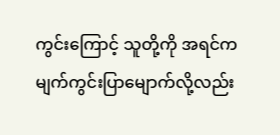ကွင်းကြောင့် သူတို့ကို အရင်က မျက်ကွင်းပြာမျောက်လို့လည်း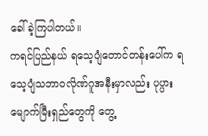ခေါ်ခဲ့ကြပါတယ်။
ကရင်ပြည်နယ် ရသေ့ပျံတောင်တန်းပေါ်က ရသေ့ပျံသဘာဝလိုဏ်ဂူအနီးမှာလည်း ပုပ္ပားမျောက်မြီးရှည်တွေကို တွေ့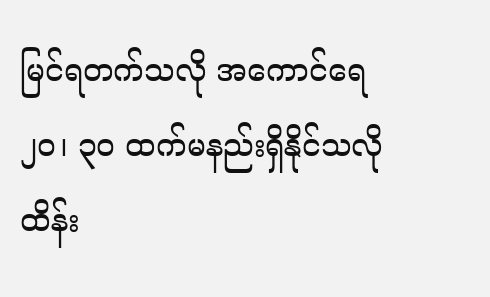မြင်ရတက်သလို အကောင်ရေ ၂၀၊ ၃၀ ထက်မနည်းရှိနိုင်သလို ထိန်း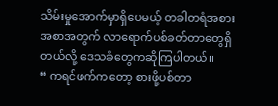သိမ်းမှုအောက်မှာရှိပေမယ့် တခါတရံအစားအစာအတွက် လာရောက်ပစ်ခတ်တာတွေရှိတယ်လို့ ဒေသခံတွေကဆိုကြပါတယ်။
“ ကရင်ဖက်ကတော့ စားဖို့ပစ်တာ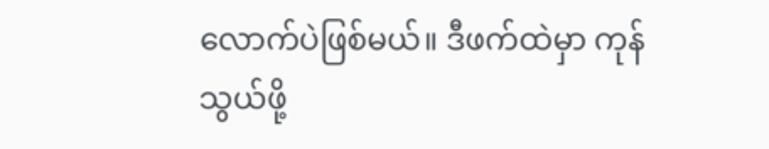လောက်ပဲဖြစ်မယ်။ ဒီဖက်ထဲမှာ ကုန်သွယ်ဖို့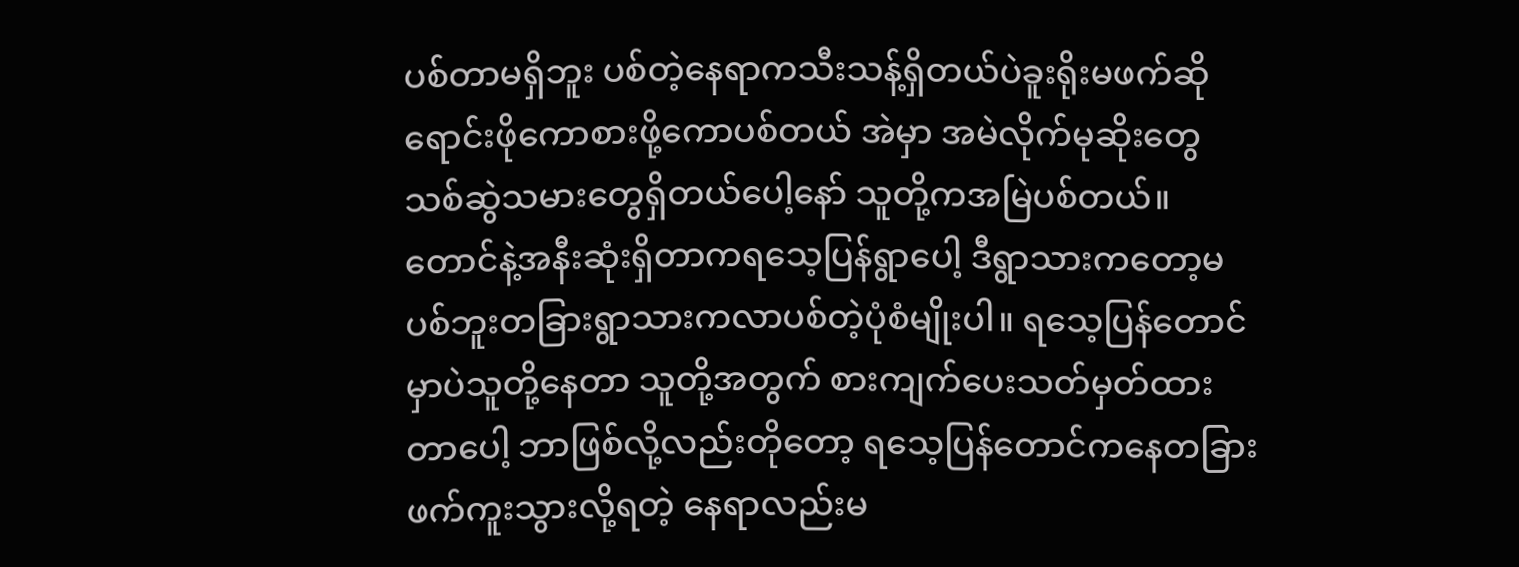ပစ်တာမရှိဘူး ပစ်တဲ့နေရာကသီးသန့်ရှိတယ်ပဲခူးရိုးမဖက်ဆို ရောင်းဖိုကောစားဖို့ကောပစ်တယ် အဲမှာ အမဲလိုက်မုဆိုးတွေသစ်ဆွဲသမားတွေရှိတယ်ပေါ့နော် သူတို့ကအမြဲပစ်တယ်။ တောင်နဲ့အနီးဆုံးရှိတာကရသေ့ပြန်ရွာပေါ့ ဒီရွာသားကတော့မပစ်ဘူးတခြားရွာသားကလာပစ်တဲ့ပုံစံမျိုးပါ။ ရသေ့ပြန်တောင်မှာပဲသူတို့နေတာ သူတို့အတွက် စားကျက်ပေးသတ်မှတ်ထားတာပေါ့ ဘာဖြစ်လို့လည်းတိုတော့ ရသေ့ပြန်တောင်ကနေတခြားဖက်ကူးသွားလို့ရတဲ့ နေရာလည်းမ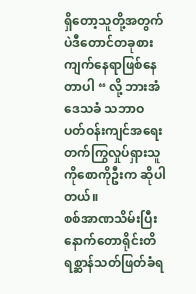ရှိတော့သူတို့အတွက်ပဲဒီတောင်တခုစားကျက်နေရာဖြစ်နေတာပါ “ လို့ ဘားအံဒေသခံ သဘာဝပတ်ဝန်းကျင်အရေးတက်ကြွလှုပ်ရှားသူ ကိုစောကိုဦးက ဆိုပါတယ်။
စစ်အာဏသိမ်းပြီးနောက်တောရိုင်းတိရစ္ဆာန်သတ်ဖြတ်ခံရ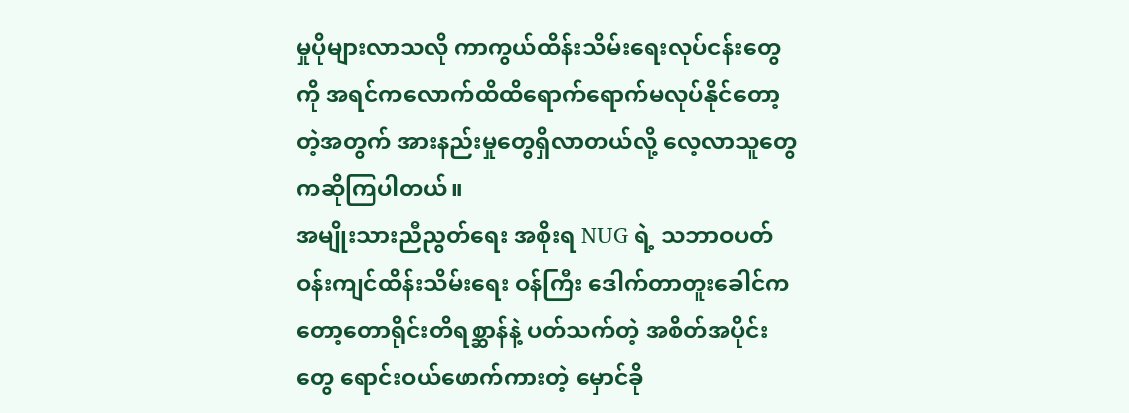မှုပိုများလာသလို ကာကွယ်ထိန်းသိမ်းရေးလုပ်ငန်းတွေကို အရင်ကလောက်ထိထိရောက်ရောက်မလုပ်နိုင်တော့တဲ့အတွက် အားနည်းမှုတွေရှိလာတယ်လို့ လေ့လာသူတွေကဆိုကြပါတယ်။
အမျိုးသားညီညွတ်ရေး အစိုးရ NUG ရဲ့ သဘာဝပတ်ဝန်းကျင်ထိန်းသိမ်းရေး ဝန်ကြီး ဒေါက်တာတူးခေါင်ကတော့တောရိုင်းတိရစ္ဆာန်နဲ့ ပတ်သက်တဲ့ အစိတ်အပိုင်းတွေ ရောင်းဝယ်ဖောက်ကားတဲ့ မှောင်ခို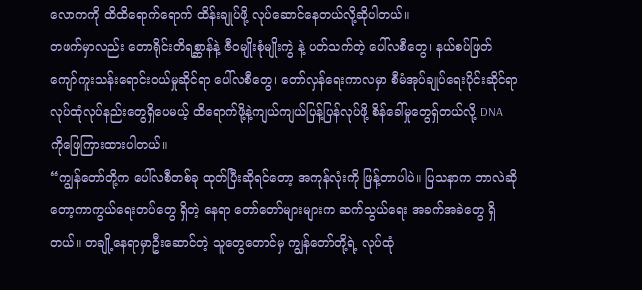လောကကို ထိထိရောက်ရောက် ထိန်းချုပ်ဖို့ လုပ်ဆောင်နေတယ်လို့ဆိုပါတယ်။
တဖက်မှာလည်း တောရိုင်းတိရစ္ဆာန်နဲ့ ဇီဝမျိုးစုံမျိုးကွဲ နဲ့ ပတ်သက်တဲ့ ပေါ်လစီတွေ၊ နယ်စပ်ဖြတ်ကျော်ကူးသန်းရောင်းဝယ်မှုဆိုင်ရာ ပေါ်လစီတွေ၊ တော်လှန်ရေးကာလမှာ စီမံအုပ်ချုပ်ရေးပိုင်းဆိုင်ရာ လုပ်ထုံလုပ်နည်းတွေရှိပေမယ့် ထိရောက်ဖို့နဲ့ကျယ်ကျယ်ပြန့်ပြန်လုပ်ဖို့ စိန်ခေါ်မှုတွေရှ်တယ်လို့ DNA ကိုဖြေကြားထားပါတယ်။
“ကျွန်တော်တို့က ပေါ်လစီတစ်ခု ထုတ်ပြီးဆိုရင်တော့ အကုန်လုံးကို ဖြန့်တာပါပဲ။ ပြသနာက ဘာလဲဆိုတော့ကာကွယ်ရေးတပ်တွေ ရှိတဲ့ နေရာ တော်တော်များများက ဆက်သွယ်ရေး အခက်အခဲတွေ ရှိတယ်။ တချို့နေရာမှာဦးဆောင်တဲ့ သူတွေတောင်မှ ကျွန်တော်တို့ရဲ့ လုပ်ထုံ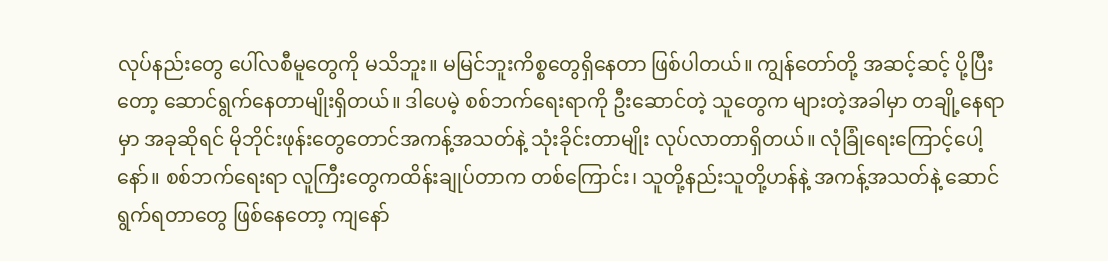လုပ်နည်းတွေ ပေါ်လစီမူတွေကို မသိဘူး။ မမြင်ဘူးကိစ္စတွေရှိနေတာ ဖြစ်ပါတယ်။ ကျွန်တော်တို့ အဆင့်ဆင့် ပို့ပြီးတော့ ဆောင်ရွက်နေတာမျိုးရှိတယ်။ ဒါပေမဲ့ စစ်ဘက်ရေးရာကို ဦးဆောင်တဲ့ သူတွေက များတဲ့အခါမှာ တချို့နေရာမှာ အခုဆိုရင် မိုဘိုင်းဖုန်းတွေတောင်အကန့်အသတ်နဲ့ သုံးခိုင်းတာမျိုး လုပ်လာတာရှိတယ်။ လုံခြုံရေးကြောင့်ပေါ့နော်။ စစ်ဘက်ရေးရာ လူကြီးတွေကထိန်းချုပ်တာက တစ်ကြောင်း၊ သူတို့နည်းသူတို့ဟန်နဲ့ အကန့်အသတ်နဲ့ ဆောင်ရွက်ရတာတွေ ဖြစ်နေတော့ ကျနော်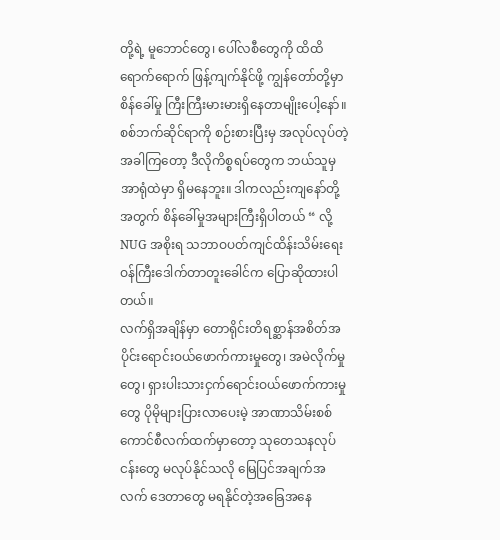တို့ရဲ့ မူဘောင်တွေ၊ ပေါ်လစီတွေကို ထိထိရောက်ရောက် ဖြန့်ကျက်နိုင်ဖို့ ကျွန်တော်တို့မှာ စိန်ခေါ်မှု ကြီးကြီးမားမားရှိနေတာမျိုးပေါ့နော်။ စစ်ဘက်ဆိုင်ရာကို စဉ်းစားပြီးမှ အလုပ်လုပ်တဲ့ အခါကြတော့ ဒီလိုကိစ္စရပ်တွေက ဘယ်သူမှအာရုံထဲမှာ ရှိမနေဘူး။ ဒါကလည်းကျနော်တို့အတွက် စိန်ခေါ်မှုအများကြီးရှိပါတယ် “ လို့NUG အစိုးရ သဘာဝပတ်ကျင်ထိန်းသိမ်းရေးဝန်ကြီးဒေါက်တာတူးခေါင်က ပြောဆိုထားပါတယ်။
လက်ရှိအချိန်မှာ တောရိုင်းတိရစ္ဆာန်အစိတ်အပိုင်းရောင်းဝယ်ဖောက်ကားမှုတွေ၊ အမဲလိုက်မှုတွေ၊ ရှားပါးသားငှက်ရောင်းဝယ်ဖောက်ကားမှုတွေ ပိုမိုများပြားလာပေးမဲ့ အာဏာသိမ်းစစ်ကောင်စီလက်ထက်မှာတော့ သုတေသနလုပ်ငန်းတွေ မလုပ်နိုင်သလို မြေပြင်အချက်အလက် ဒေတာတွေ မရနိုင်တဲ့အခြေအနေ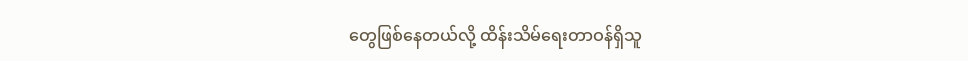တွေဖြစ်နေတယ်လို့ ထိန်းသိမ်ရေးတာဝန်ရှိသူ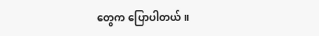တွေက ပြောပါတယ်။